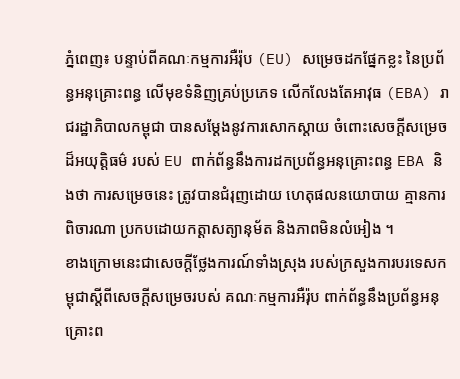ភ្នំពេញ៖ បន្ទាប់ពីគណៈកម្មការអឺរ៉ុប (EU) សម្រេចដកផ្នែកខ្លះ នៃប្រព័ន្ធអនុគ្រោះពន្ធ លើមុខទំនិញគ្រប់ប្រភេទ លើកលែងតែអាវុធ (EBA) រាជរដ្ឋាភិបាលកម្ពុជា បានសម្ដែងនូវការសោកស្ដាយ ចំពោះសេចក្ដីសម្រេចដ៏អយុត្តិធម៌ របស់ EU ពាក់ព័ន្ធនឹងការដកប្រព័ន្ធអនុគ្រោះពន្ធ EBA និងថា ការសម្រេចនេះ ត្រូវបានជំរុញដោយ ហេតុផលនយោបាយ គ្មានការពិចារណា ប្រកបដោយកត្តាសត្យានុម័ត និងភាពមិនលំអៀង ។
ខាងក្រោមនេះជាសេចក្តីថ្លែងការណ៍ទាំងស្រុង របស់ក្រសួងការបរទេសកម្ពុជាស្តីពីសេចក្តីសម្រេចរបស់ គណៈកម្មការអឺរ៉ុប ពាក់ព័ន្ធនឹងប្រព័ន្ធអនុគ្រោះព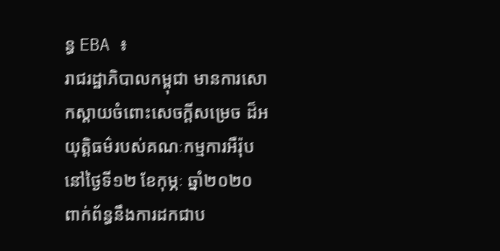ន្ធ EBA ៖
រាជរដ្ឋាភិបាលកម្ពុជា មានការសោកស្ដាយចំពោះសេចក្ដីសម្រេច ដ៏អយុត្តិធម៌របស់គណៈកម្មការអឺរ៉ុប នៅថ្ងៃទី១២ ខែកុម្ភៈ ឆ្នាំ២០២០ ពាក់ព័ន្ធនឹងការដកជាប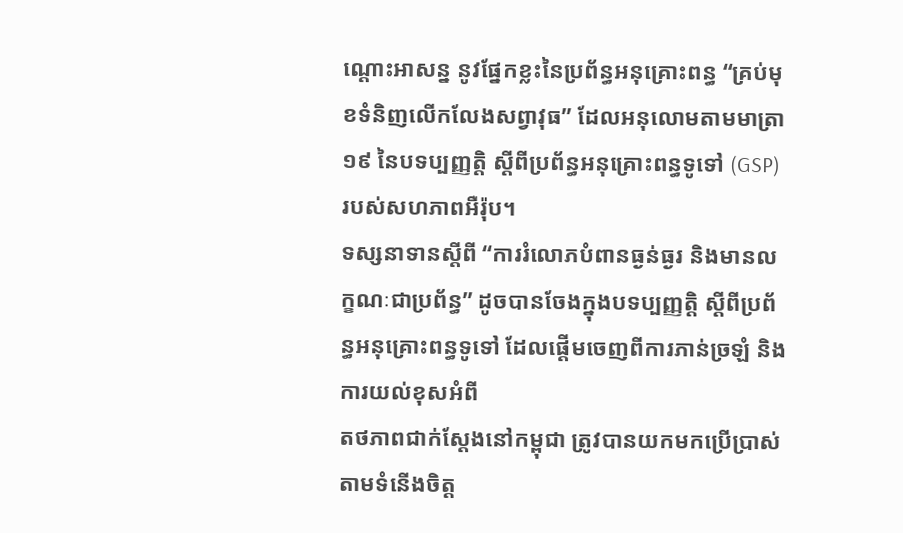ណ្តោះអាសន្ន នូវផ្នែកខ្លះនៃប្រព័ន្ធអនុគ្រោះពន្ធ “គ្រប់មុខទំនិញលើកលែងសព្វាវុធ” ដែលអនុលោមតាមមាត្រា ១៩ នៃបទប្បញ្ញត្តិ ស្តីពីប្រព័ន្ធអនុគ្រោះពន្ធទូទៅ (GSP) របស់សហភាពអឺរ៉ុប។
ទស្សនាទានស្តីពី “ការរំលោភបំពានធ្ងន់ធ្ងរ និងមានលក្ខណៈជាប្រព័ន្ធ” ដូចបានចែងក្នុងបទប្បញ្ញត្តិ ស្តីពីប្រព័ន្ធអនុគ្រោះពន្ធទូទៅ ដែលផ្តើមចេញពីការភាន់ច្រឡំ និងការយល់ខុសអំពី
តថភាពជាក់ស្តែងនៅកម្ពុជា ត្រូវបានយកមកប្រើប្រាស់តាមទំនើងចិត្ត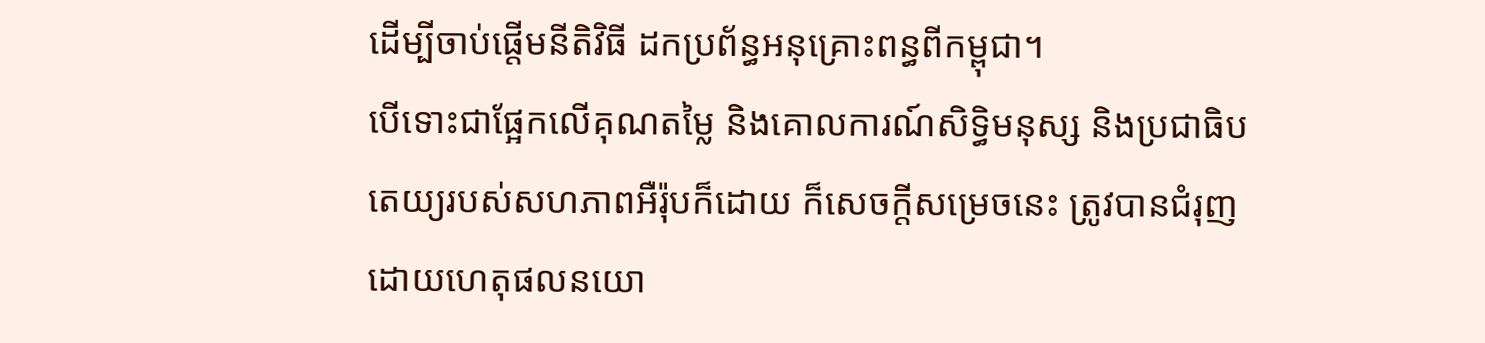ដើម្បីចាប់ផ្តើមនីតិវិធី ដកប្រព័ន្ធអនុគ្រោះពន្ធពីកម្ពុជា។
បើទោះជាផ្អែកលើគុណតម្លៃ និងគោលការណ៍សិទ្ធិមនុស្ស និងប្រជាធិបតេយ្យរបស់សហភាពអឺរ៉ុបក៏ដោយ ក៏សេចក្តីសម្រេចនេះ ត្រូវបានជំរុញដោយហេតុផលនយោ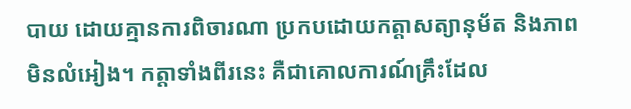បាយ ដោយគ្មានការពិចារណា ប្រកបដោយកត្តាសត្យានុម័ត និងភាពមិនលំអៀង។ កត្តាទាំងពីរនេះ គឺជាគោលការណ៍គ្រឹះដែល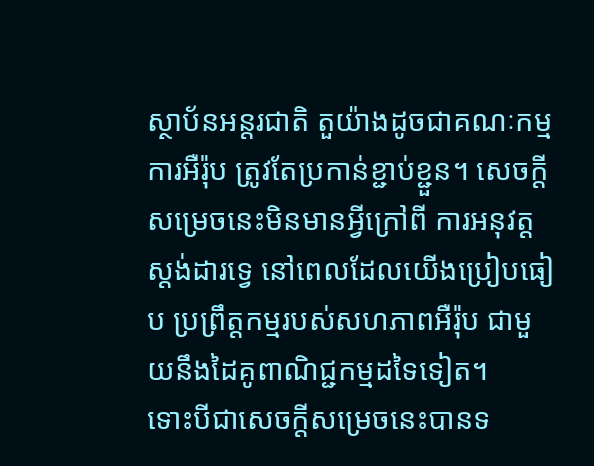ស្ថាប័នអន្តរជាតិ តួយ៉ាងដូចជាគណៈកម្មការអឺរ៉ុប ត្រូវតែប្រកាន់ខ្ជាប់ខ្ជួន។ សេចក្តីសម្រេចនេះមិនមានអ្វីក្រៅពី ការអនុវត្តស្តង់ដារទ្វេ នៅពេលដែលយើងប្រៀបធៀប ប្រព្រឹត្តកម្មរបស់សហភាពអឺរ៉ុប ជាមួយនឹងដៃគូពាណិជ្ជកម្មដទៃទៀត។
ទោះបីជាសេចក្តីសម្រេចនេះបានទ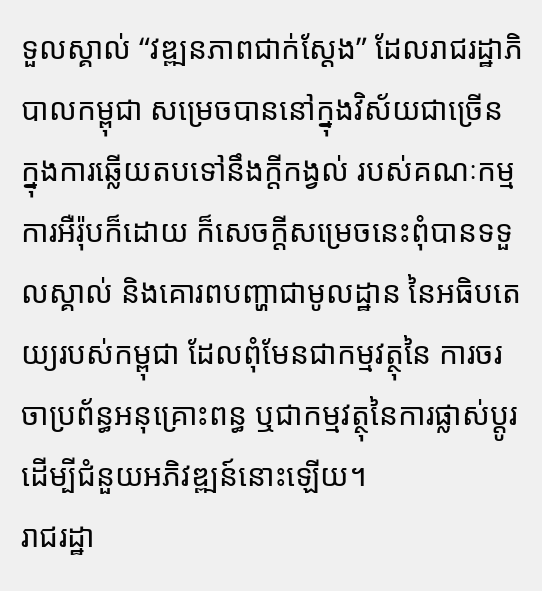ទួលស្គាល់ “វឌ្ឍនភាពជាក់ស្តែង” ដែលរាជរដ្ឋាភិបាលកម្ពុជា សម្រេចបាននៅក្នុងវិស័យជាច្រើន ក្នុងការឆ្លើយតបទៅនឹងក្តីកង្វល់ របស់គណៈកម្មការអឺរ៉ុបក៏ដោយ ក៏សេចក្តីសម្រេចនេះពុំបានទទួលស្គាល់ និងគោរពបញ្ហាជាមូលដ្ឋាន នៃអធិបតេយ្យរបស់កម្ពុជា ដែលពុំមែនជាកម្មវត្ថុនៃ ការចរចាប្រព័ន្ធអនុគ្រោះពន្ធ ឬជាកម្មវត្ថុនៃការផ្លាស់ប្តូរ ដើម្បីជំនួយអភិវឌ្ឍន៍នោះឡើយ។
រាជរដ្ឋា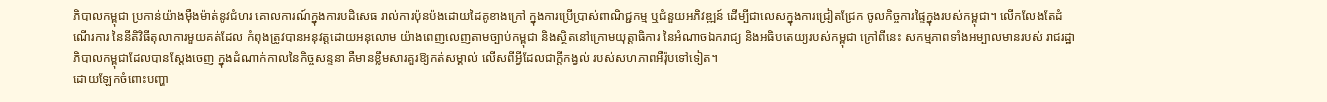ភិបាលកម្ពុជា ប្រកាន់យ៉ាងម៉ឺងម៉ាត់នូវជំហរ គោលការណ៍ក្នុងការបដិសេធ រាល់ការប៉ុនប៉ងដោយដៃគូខាងក្រៅ ក្នុងការប្រើប្រាស់ពាណិជ្ជកម្ម ឬជំនួយអភិវឌ្ឍន៍ ដើម្បីជាលេសក្នុងការជ្រៀតជ្រែក ចូលកិច្ចការផ្ទៃក្នុងរបស់កម្ពុជា។ លើកលែងតែដំណើរការ នៃនីតិវិធីតុលាការមួយគត់ដែល កំពុងត្រូវបានអនុវត្តដោយអនុលោម យ៉ាងពេញលេញតាមច្បាប់កម្ពុជា និងស្ថិតនៅក្រោមយុត្តាធិការ នៃអំណាចឯករាជ្យ និងអធិបតេយ្យរបស់កម្ពុជា ក្រៅពីនេះ សកម្មភាពទាំងអម្បាលមានរបស់ រាជរដ្ឋាភិបាលកម្ពុជាដែលបានស្តែងចេញ ក្នុងដំណាក់កាលនៃកិច្ចសន្ទនា គឺមានខ្លឹមសារគួរឱ្យកត់សម្គាល់ លើសពីអ្វីដែលជាក្តីកង្វល់ របស់សហភាពអឺរ៉ុបទៅទៀត។
ដោយឡែកចំពោះបញ្ហា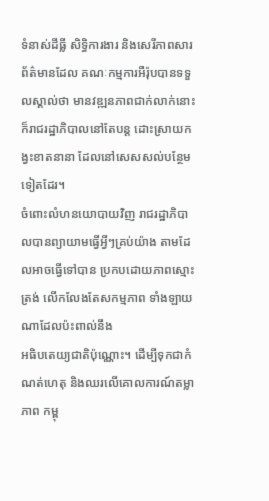ទំនាស់ដីធ្លី សិទ្ធិការងារ និងសេរីភាពសារព័ត៌មានដែល គណៈកម្មការអឺរ៉ុបបានទទួលស្គាល់ថា មានវឌ្ឍនភាពជាក់លាក់នោះ ក៏រាជរដ្ឋាភិបាលនៅតែបន្ត ដោះស្រាយកង្វះខាតនានា ដែលនៅសេសសល់បន្ថែមទៀតដែរ។
ចំពោះលំហនយោបាយវិញ រាជរដ្ឋាភិបាលបានព្យាយាមធ្វើអ្វីៗគ្រប់យ៉ាង តាមដែលអាចធ្វើទៅបាន ប្រកបដោយភាពស្មោះត្រង់ លើកលែងតែសកម្មភាព ទាំងឡាយណាដែលប៉ះពាល់នឹង
អធិបតេយ្យជាតិប៉ុណ្ណោះ។ ដើម្បីទុកជាកំណត់ហេតុ និងឈរលើគោលការណ៍តម្លាភាព កម្ពុ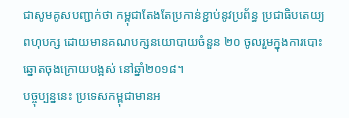ជាសូមគូសបញ្ជាក់ថា កម្ពុជាតែងតែប្រកាន់ខ្ជាប់នូវប្រព័ន្ធ ប្រជាធិបតេយ្យពហុបក្ស ដោយមានគណបក្សនយោបាយចំនួន ២០ ចូលរួមក្នុងការបោះឆ្នោតចុងក្រោយបង្អស់ នៅឆ្នាំ២០១៨។
បច្ចុប្បន្ននេះ ប្រទេសកម្ពុជាមានអ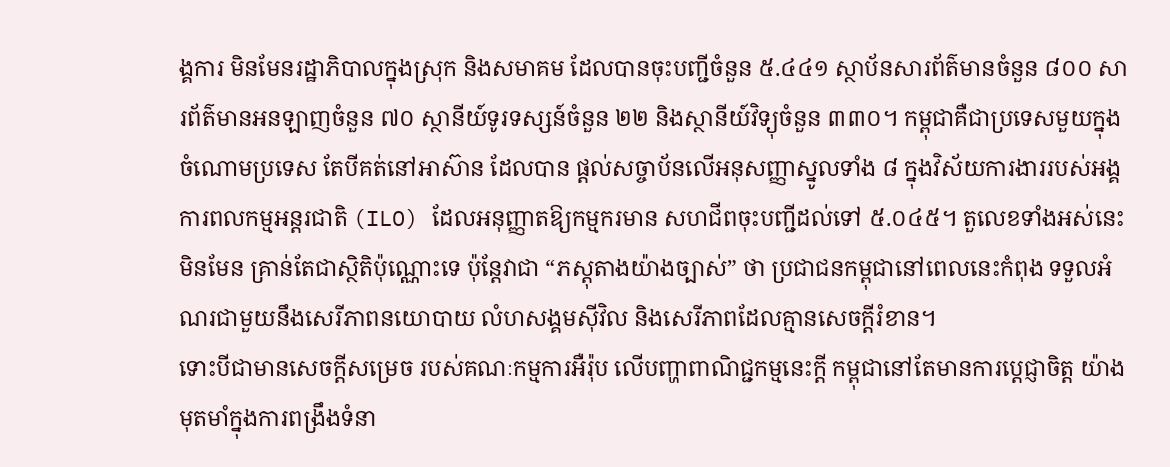ង្គការ មិនមែនរដ្ឋាភិបាលក្នុងស្រុក និងសមាគម ដែលបានចុះបញ្ជីចំនួន ៥.៤៤១ ស្ថាប័នសារព័ត៌មានចំនួន ៨០០ សារព័ត៌មានអនឡាញចំនួន ៧០ ស្ថានីយ៍ទូរទស្សន៍ចំនួន ២២ និងស្ថានីយ៍វិទ្យុចំនួន ៣៣០។ កម្ពុជាគឺជាប្រទេសមួយក្នុងចំណោមប្រទេស តែបីគត់នៅអាស៊ាន ដែលបាន ផ្តល់សច្ចាប័នលើអនុសញ្ញាស្នូលទាំង ៨ ក្នុងវិស័យការងាររបស់អង្គការពលកម្មអន្តរជាតិ (ILO) ដែលអនុញ្ញាតឱ្យកម្មករមាន សហជីពចុះបញ្ជីដល់ទៅ ៥.០៤៥។ តួលេខទាំងអស់នេះមិនមែន គ្រាន់តែជាស្ថិតិប៉ុណ្ណោះទេ ប៉ុន្តែវាជា “ភស្តុតាងយ៉ាងច្បាស់” ថា ប្រជាជនកម្ពុជានៅពេលនេះកំពុង ទទួលអំណរជាមួយនឹងសេរីភាពនយោបាយ លំហសង្គមស៊ីវិល និងសេរីភាពដែលគ្មានសេចក្តីរំខាន។
ទោះបីជាមានសេចក្តីសម្រេច របស់គណៈកម្មការអឺរ៉ុប លើបញ្ហាពាណិជ្ជកម្មនេះក្តី កម្ពុជានៅតែមានការប្តេជ្ញាចិត្ត យ៉ាងមុតមាំក្នុងការពង្រឹងទំនា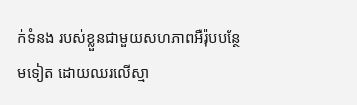ក់ទំនង របស់ខ្លួនជាមួយសហភាពអឺរ៉ុបបន្ថែមទៀត ដោយឈរលើស្មា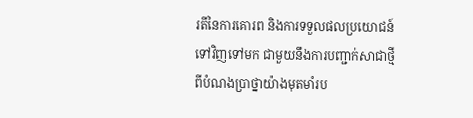រតីនៃការគោរព និងការទទួលផលប្រយោជន៍ ទៅវិញទៅមក ជាមួយនឹងការបញ្ជាក់សាជាថ្មី ពីបំណងប្រាថ្នាយ៉ាងមុតមាំរប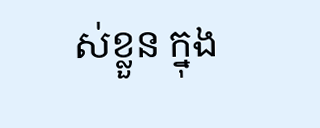ស់ខ្លួន ក្នុង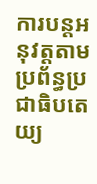ការបន្តអនុវត្តតាមប្រព័ន្ធប្រជាធិបតេយ្យ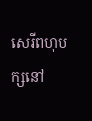សេរីពហុបក្សនៅ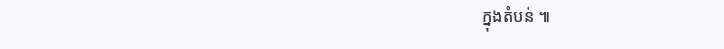ក្នុងតំបន់ ៕